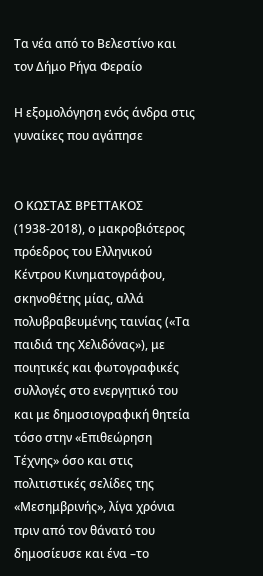Τα νέα από το Βελεστίνο και τον Δήμο Ρήγα Φεραίο

Η εξομολόγηση ενός άνδρα στις γυναίκες που αγάπησε


Ο ΚΩΣΤΑΣ ΒΡΕΤΤΑΚΟΣ (1938-2018), ο μακροβιότερος πρόεδρος του Ελληνικού Κέντρου Κινηματογράφου, σκηνοθέτης μίας, αλλά πολυβραβευμένης ταινίας («Τα παιδιά της Χελιδόνας»), με ποιητικές και φωτογραφικές συλλογές στο ενεργητικό του και με δημοσιογραφική θητεία τόσο στην «Επιθεώρηση Τέχνης» όσο και στις πολιτιστικές σελίδες της «Μεσημβρινής», λίγα χρόνια πριν από τον θάνατό του δημοσίευσε και ένα –το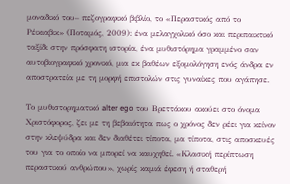μοναδικό του– πεζογραφικό βιβλίο, το «Περαστικός από το Ρέικιαβικ» (Ποταμός, 2009): ένα μελαγχολικό όσο και περιπαικτικό ταξίδι στην πρόσφατη ιστορία, ένα μυθιστόρημα γραμμένο σαν αυτοβιογραφικό χρονικό, μια εκ βαθέων εξομολόγηση ενός άνδρα εν αποστρατεία με τη μορφή επιστολών στις γυναίκες που αγάπησε.

Το μυθιστορηματικό alter ego του Βρεττάκου ακούει στο όνομα Χριστόφορος, ζει με τη βεβαιότητα πως ο χρόνος δεν ρέει για κείνον στην κλεψύδρα και δεν διαθέτει τίποτα, μα τίποτα, στις αποσκευές του για το οποίο να μπορεί να καυχηθεί. «Κλασική περίπτωση περαστικού ανθρώπου», χωρίς καμιά έφεση ή σταθερή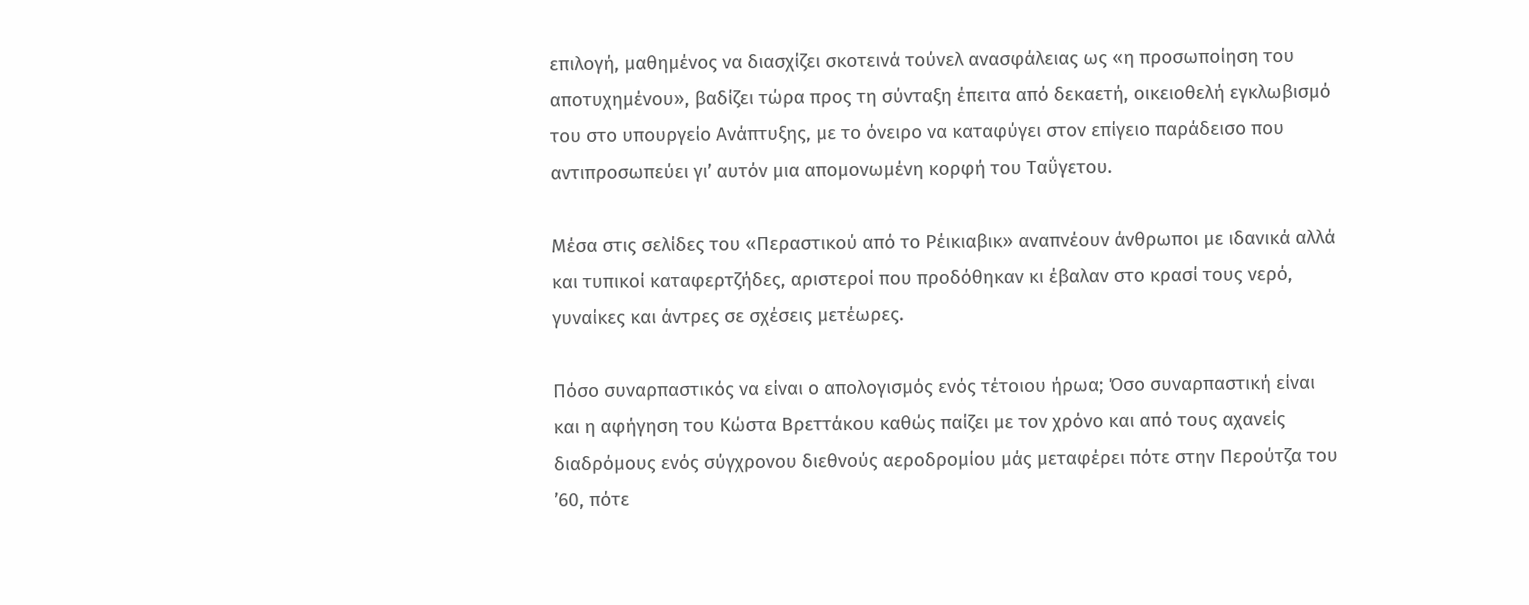επιλογή, μαθημένος να διασχίζει σκοτεινά τούνελ ανασφάλειας ως «η προσωποίηση του αποτυχημένου», βαδίζει τώρα προς τη σύνταξη έπειτα από δεκαετή, οικειοθελή εγκλωβισμό του στο υπουργείο Ανάπτυξης, με το όνειρο να καταφύγει στον επίγειο παράδεισο που αντιπροσωπεύει γι’ αυτόν μια απομονωμένη κορφή του Ταΰγετου.

Μέσα στις σελίδες του «Περαστικού από το Ρέικιαβικ» αναπνέουν άνθρωποι με ιδανικά αλλά και τυπικοί καταφερτζήδες, αριστεροί που προδόθηκαν κι έβαλαν στο κρασί τους νερό, γυναίκες και άντρες σε σχέσεις μετέωρες.

Πόσο συναρπαστικός να είναι ο απολογισμός ενός τέτοιου ήρωα; Όσο συναρπαστική είναι και η αφήγηση του Κώστα Βρεττάκου καθώς παίζει με τον χρόνο και από τους αχανείς διαδρόμους ενός σύγχρονου διεθνούς αεροδρομίου μάς μεταφέρει πότε στην Περούτζα του ’60, πότε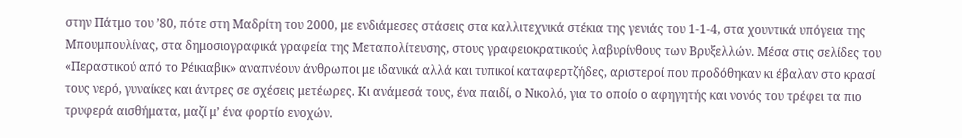στην Πάτμο του ’80, πότε στη Μαδρίτη του 2000, με ενδιάμεσες στάσεις στα καλλιτεχνικά στέκια της γενιάς του 1-1-4, στα χουντικά υπόγεια της Μπουμπουλίνας, στα δημοσιογραφικά γραφεία της Μεταπολίτευσης, στους γραφειοκρατικούς λαβυρίνθους των Βρυξελλών. Μέσα στις σελίδες του «Περαστικού από το Ρέικιαβικ» αναπνέουν άνθρωποι με ιδανικά αλλά και τυπικοί καταφερτζήδες, αριστεροί που προδόθηκαν κι έβαλαν στο κρασί τους νερό, γυναίκες και άντρες σε σχέσεις μετέωρες. Κι ανάμεσά τους, ένα παιδί, ο Νικολό, για το οποίο ο αφηγητής και νονός του τρέφει τα πιο τρυφερά αισθήματα, μαζί μ’ ένα φορτίο ενοχών.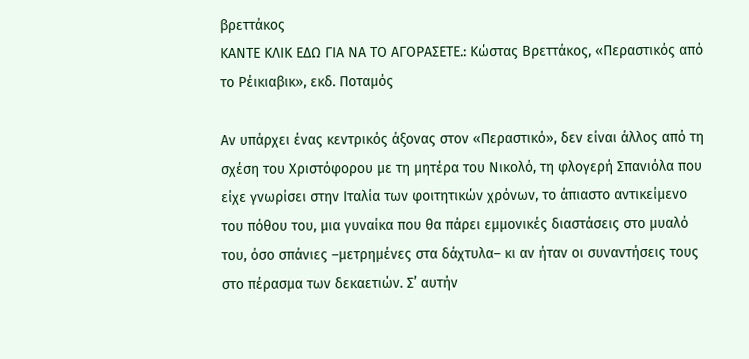βρεττάκος
ΚΑΝΤΕ ΚΛΙΚ ΕΔΩ ΓΙΑ ΝΑ ΤΟ ΑΓΟΡΑΣΕΤΕ.: Κώστας Βρεττάκος, «Περαστικός από το Ρέικιαβικ», εκδ. Ποταμός

Αν υπάρχει ένας κεντρικός άξονας στον «Περαστικό», δεν είναι άλλος από τη σχέση του Χριστόφορου με τη μητέρα του Νικολό, τη φλογερή Σπανιόλα που είχε γνωρίσει στην Ιταλία των φοιτητικών χρόνων, το άπιαστο αντικείμενο του πόθου του, μια γυναίκα που θα πάρει εμμονικές διαστάσεις στο μυαλό του, όσο σπάνιες –μετρημένες στα δάχτυλα– κι αν ήταν οι συναντήσεις τους στο πέρασμα των δεκαετιών. Σ’ αυτήν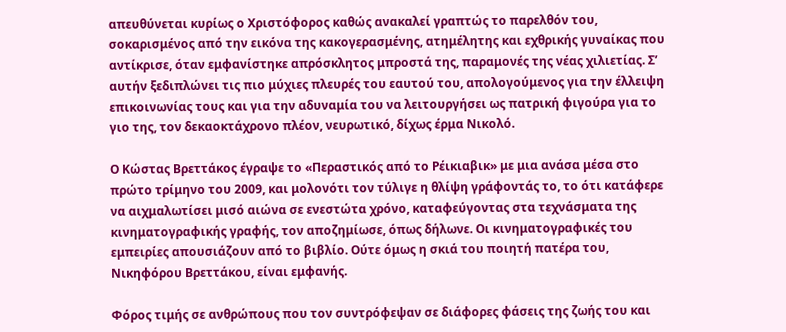απευθύνεται κυρίως ο Χριστόφορος καθώς ανακαλεί γραπτώς το παρελθόν του, σοκαρισμένος από την εικόνα της κακογερασμένης, ατημέλητης και εχθρικής γυναίκας που αντίκρισε, όταν εμφανίστηκε απρόσκλητος μπροστά της, παραμονές της νέας χιλιετίας. Σ’ αυτήν ξεδιπλώνει τις πιο μύχιες πλευρές του εαυτού του, απολογούμενος για την έλλειψη επικοινωνίας τους και για την αδυναμία του να λειτουργήσει ως πατρική φιγούρα για το γιο της, τον δεκαοκτάχρονο πλέον, νευρωτικό, δίχως έρμα Νικολό.

Ο Κώστας Βρεττάκος έγραψε το «Περαστικός από το Ρέικιαβικ» με μια ανάσα μέσα στο πρώτο τρίμηνο του 2009, και μολονότι τον τύλιγε η θλίψη γράφοντάς το, το ότι κατάφερε να αιχμαλωτίσει μισό αιώνα σε ενεστώτα χρόνο, καταφεύγοντας στα τεχνάσματα της κινηματογραφικής γραφής, τον αποζημίωσε, όπως δήλωνε. Οι κινηματογραφικές του εμπειρίες απουσιάζουν από το βιβλίο. Ούτε όμως η σκιά του ποιητή πατέρα του, Νικηφόρου Βρεττάκου, είναι εμφανής.

Φόρος τιμής σε ανθρώπους που τον συντρόφεψαν σε διάφορες φάσεις της ζωής του και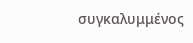συγκαλυμμένος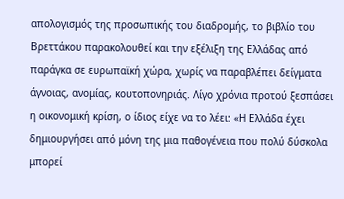απολογισμός της προσωπικής του διαδρομής, το βιβλίο του Βρεττάκου παρακολουθεί και την εξέλιξη της Ελλάδας από παράγκα σε ευρωπαϊκή χώρα, χωρίς να παραβλέπει δείγματα άγνοιας, ανομίας, κουτοπονηριάς. Λίγο χρόνια προτού ξεσπάσει η οικονομική κρίση, ο ίδιος είχε να το λέει: «Η Ελλάδα έχει δημιουργήσει από μόνη της μια παθογένεια που πολύ δύσκολα μπορεί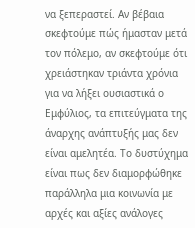να ξεπεραστεί. Αν βέβαια σκεφτούμε πώς ήμασταν μετά τον πόλεμο, αν σκεφτούμε ότι χρειάστηκαν τριάντα χρόνια για να λήξει ουσιαστικά ο Εμφύλιος, τα επιτεύγματα της άναρχης ανάπτυξής μας δεν είναι αμελητέα. Το δυστύχημα είναι πως δεν διαμορφώθηκε παράλληλα μια κοινωνία με αρχές και αξίες ανάλογες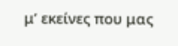μ’ εκείνες που μας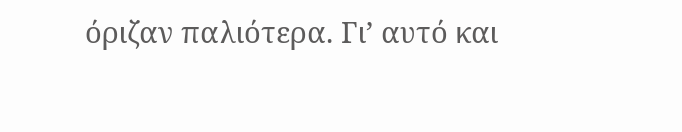όριζαν παλιότερα. Γι’ αυτό και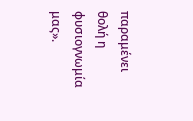παραμένει θολή η φυσιογνωμία μας».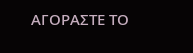ΑΓΟΡΑΣΤΕ ΤΟ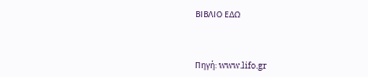ΒΙΒΛΙΟ ΕΔΩ



Πηγή: www.lifo.gr